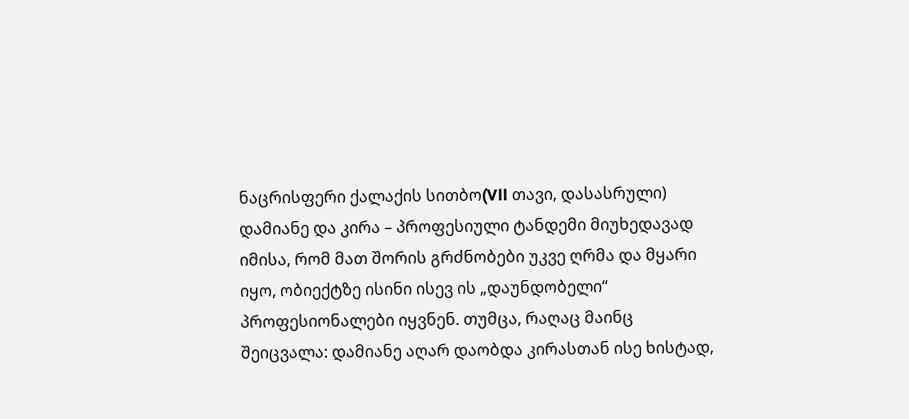ნაცრისფერი ქალაქის სითბო(Vll თავი, დასასრული)
დამიანე და კირა – პროფესიული ტანდემი მიუხედავად იმისა, რომ მათ შორის გრძნობები უკვე ღრმა და მყარი იყო, ობიექტზე ისინი ისევ ის „დაუნდობელი“ პროფესიონალები იყვნენ. თუმცა, რაღაც მაინც შეიცვალა: დამიანე აღარ დაობდა კირასთან ისე ხისტად,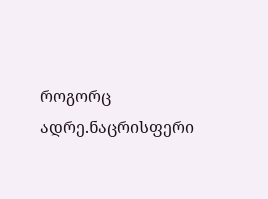როგორც ადრე.ნაცრისფერი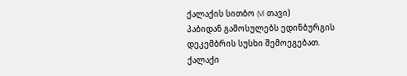ქალაქის სითბო (Vl თავი)
პაბიდან გამოსულებს ედინბურგის დეკემბრის სუსხი შემოეგებათ. ქალაქი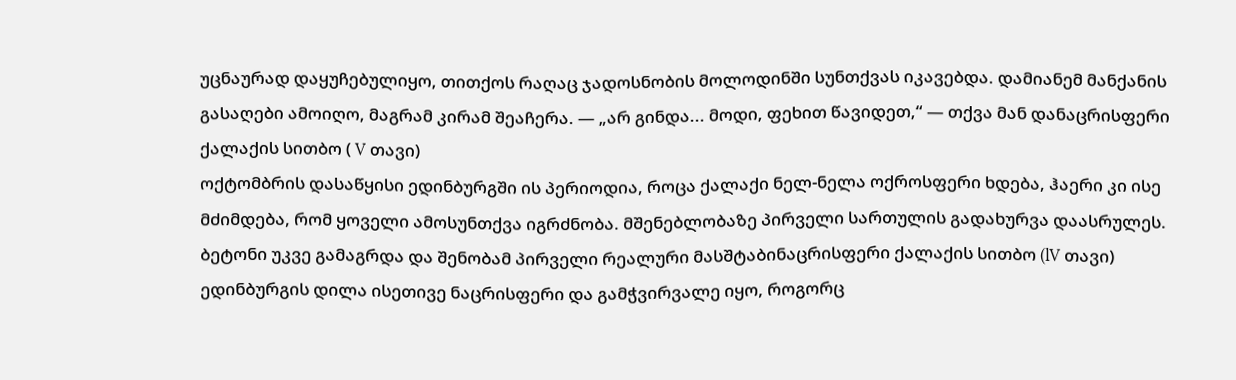უცნაურად დაყუჩებულიყო, თითქოს რაღაც ჯადოსნობის მოლოდინში სუნთქვას იკავებდა. დამიანემ მანქანის გასაღები ამოიღო, მაგრამ კირამ შეაჩერა. — „არ გინდა... მოდი, ფეხით წავიდეთ,“ — თქვა მან დანაცრისფერი ქალაქის სითბო ( V თავი)
ოქტომბრის დასაწყისი ედინბურგში ის პერიოდია, როცა ქალაქი ნელ-ნელა ოქროსფერი ხდება, ჰაერი კი ისე მძიმდება, რომ ყოველი ამოსუნთქვა იგრძნობა. მშენებლობაზე პირველი სართულის გადახურვა დაასრულეს. ბეტონი უკვე გამაგრდა და შენობამ პირველი რეალური მასშტაბინაცრისფერი ქალაქის სითბო (lV თავი)
ედინბურგის დილა ისეთივე ნაცრისფერი და გამჭვირვალე იყო, როგორც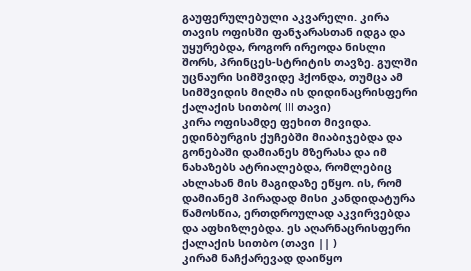გაუფერულებული აკვარელი. კირა თავის ოფისში ფანჯარასთან იდგა და უყურებდა, როგორ ირეოდა ნისლი შორს, პრინცეს-სტრიტის თავზე. გულში უცნაური სიმშვიდე ჰქონდა, თუმცა ამ სიმშვიდის მიღმა ის დიდინაცრისფერი ქალაქის სითბო( lll თავი)
კირა ოფისამდე ფეხით მივიდა. ედინბურგის ქუჩებში მიაბიჯებდა და გონებაში დამიანეს მზერასა და იმ ნახაზებს ატრიალებდა, რომლებიც ახლახან მის მაგიდაზე ეწყო. ის, რომ დამიანემ პირადად მისი კანდიდატურა წამოსწია, ერთდროულად აკვირვებდა და აფხიზლებდა. ეს აღარნაცრისფერი ქალაქის სითბო (თავი || )
კირამ ნაჩქარევად დაიწყო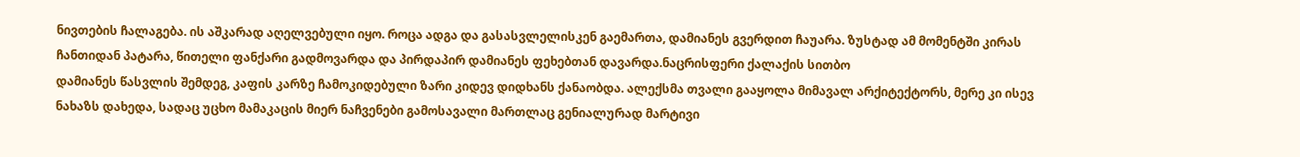ნივთების ჩალაგება. ის აშკარად აღელვებული იყო. როცა ადგა და გასასვლელისკენ გაემართა, დამიანეს გვერდით ჩაუარა. ზუსტად ამ მომენტში კირას ჩანთიდან პატარა, წითელი ფანქარი გადმოვარდა და პირდაპირ დამიანეს ფეხებთან დავარდა.ნაცრისფერი ქალაქის სითბო
დამიანეს წასვლის შემდეგ, კაფის კარზე ჩამოკიდებული ზარი კიდევ დიდხანს ქანაობდა. ალექსმა თვალი გააყოლა მიმავალ არქიტექტორს, მერე კი ისევ ნახაზს დახედა, სადაც უცხო მამაკაცის მიერ ნაჩვენები გამოსავალი მართლაც გენიალურად მარტივი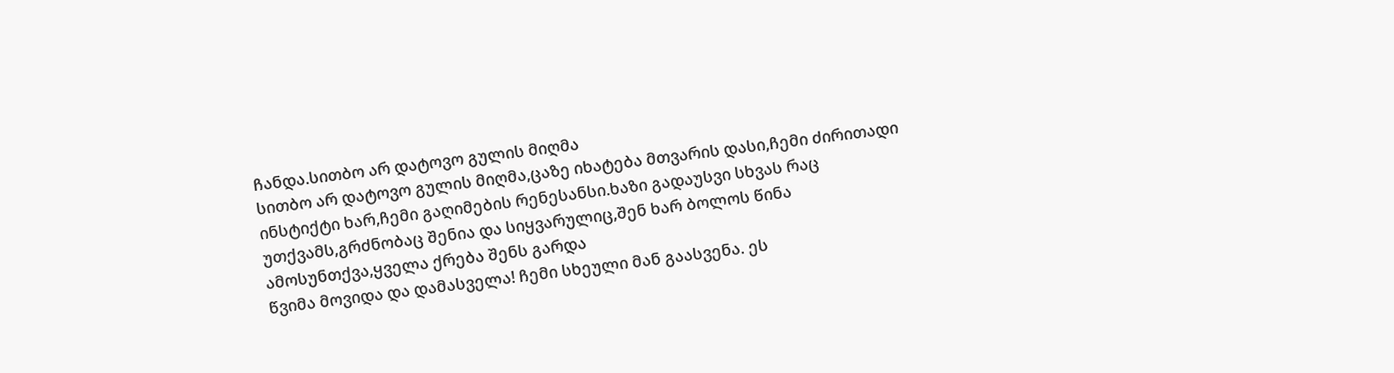ჩანდა.სითბო არ დატოვო გულის მიღმა
სითბო არ დატოვო გულის მიღმა,ცაზე იხატება მთვარის დასი,ჩემი ძირითადი ინსტიქტი ხარ,ჩემი გაღიმების რენესანსი.ხაზი გადაუსვი სხვას რაც უთქვამს,გრძნობაც შენია და სიყვარულიც,შენ ხარ ბოლოს წინა ამოსუნთქვა,ყველა ქრება შენს გარდა
წვიმა მოვიდა და დამასველა! ჩემი სხეული მან გაასვენა. ეს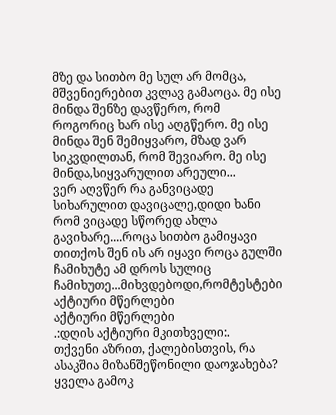მზე და სითბო მე სულ არ მომცა, მშვენიერებით კვლავ გამაოცა. მე ისე მინდა შენზე დავწერო, რომ როგორიც ხარ ისე აღგწერო. მე ისე მინდა შენ შემიყვარო, მზად ვარ სიკვდილთან, რომ შევიარო. მე ისე მინდა,სიყვარულით არეული...
ვერ აღვწერ რა განვიცადე სიხარულით დავიცალე,დიდი ხანი რომ ვიცადე სწორედ ახლა გავიხარე....როცა სითბო გამიყავი თითქოს შენ ის არ იყავი როცა გულში ჩამიხუტე ამ დროს სულიც ჩამიხუთე...მიხვდებოდი,რომტესტები
აქტიური მწერლები
აქტიური მწერლები
.:დღის აქტიური მკითხველი:.
თქვენი აზრით, ქალებისთვის, რა ასაკშია მიზანშეწონილი დაოჯახება?
ყველა გამოკ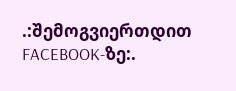.:შემოგვიერთდით FACEBOOK-ზე:.